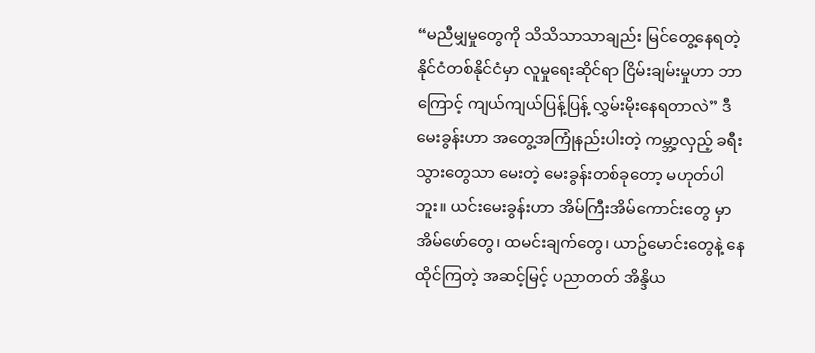“မညီမျှမှုတွေကို သိသိသာသာချည်း မြင်တွေ့နေရတဲ့ နိုင်ငံတစ်နိုင်ငံမှာ လူမှုရေးဆိုင်ရာ ငြိမ်းချမ်းမှုဟာ ဘာကြောင့် ကျယ်ကျယ်ပြန့်ပြန့် လွှမ်းမိုးနေရတာလဲ” ဒီမေးခွန်းဟာ အတွေ့အကြုံနည်းပါးတဲ့ ကမ္ဘာ့လှည့် ခရီးသွားတွေသာ မေးတဲ့ မေးခွန်းတစ်ခုတော့ မဟုတ်ပါဘူး။ ယင်းမေးခွန်းဟာ အိမ်ကြီးအိမ်ကောင်းတွေ မှာ အိမ်ဖော်တွေ၊ ထမင်းချက်တွေ၊ ယာဥ်မောင်းတွေနဲ့ နေထိုင်ကြတဲ့ အဆင့်မြင့် ပညာတတ် အိန္ဒိယ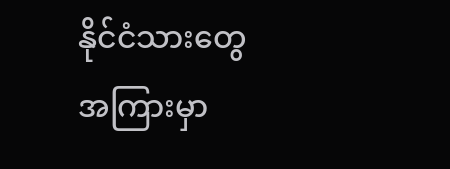နိုင်ငံသားတွေ အကြားမှာ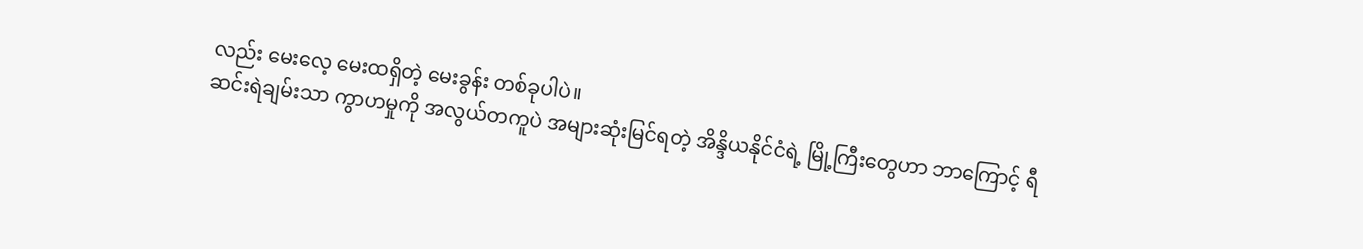လည်း မေးလေ့ မေးထရှိတဲ့ မေးခွန်း တစ်ခုပါပဲ။
ဆင်းရဲချမ်းသာ ကွာဟမှုကို အလွယ်တကူပဲ အများဆုံးမြင်ရတဲ့ အိန္ဒိယနိုင်ငံရဲ့ မြို့ကြီးတွေဟာ ဘာကြောင့် ရီ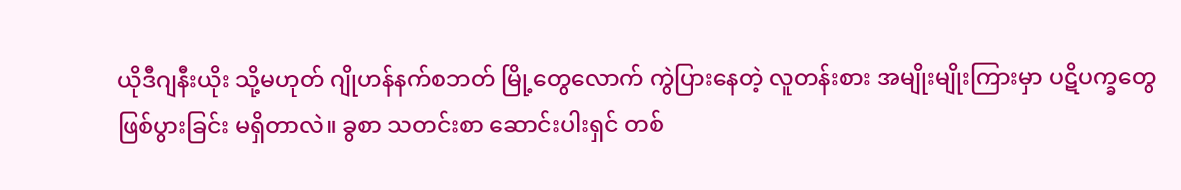ယိုဒီဂျနီးယိုး သို့မဟုတ် ဂျိုဟန်နက်စဘတ် မြို့တွေလောက် ကွဲပြားနေတဲ့ လူတန်းစား အမျိုးမျိုးကြားမှာ ပဋိပက္ခတွေ ဖြစ်ပွားခြင်း မရှိတာလဲ။ ခွစာ သတင်းစာ ဆောင်းပါးရှင် တစ်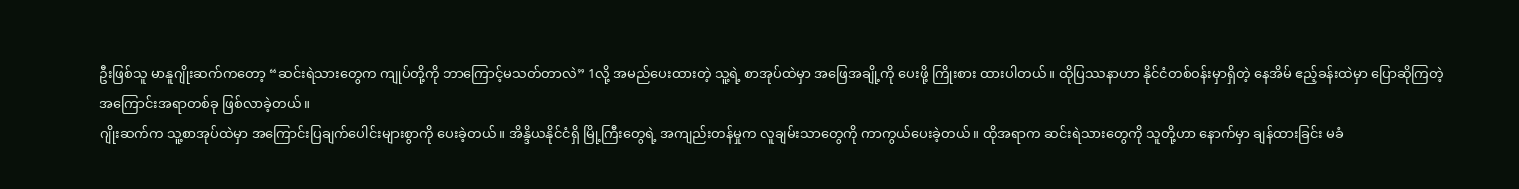ဦးဖြစ်သူ မာနူဂျိုးဆက်ကတော့ “ဆင်းရဲသားတွေက ကျုပ်တို့ကို ဘာကြောင့်မသတ်တာလဲ” 1လို့ အမည်ပေးထားတဲ့ သူ့ရဲ့ စာအုပ်ထဲမှာ အဖြေအချို့ကို ပေးဖို့ ကြိုးစား ထားပါတယ်။ ထိုပြဿနာဟာ နိုင်ငံတစ်ဝန်းမှာရှိတဲ့ နေအိမ် ဧည့်ခန်းထဲမှာ ပြောဆိုကြတဲ့ အကြောင်းအရာတစ်ခု ဖြစ်လာခဲ့တယ်။
ဂျိုးဆက်က သူ့စာအုပ်ထဲမှာ အကြောင်းပြချက်ပေါင်းများစွာကို ပေးခဲ့တယ်။ အိန္ဒိယနိုင်ငံရှိ မြို့ကြီးတွေရဲ့ အကျည်းတန်မှုက လူချမ်းသာတွေကို ကာကွယ်ပေးခဲ့တယ်။ ထိုအရာက ဆင်းရဲသားတွေကို သူတို့ဟာ နောက်မှာ ချန်ထားခြင်း မခံ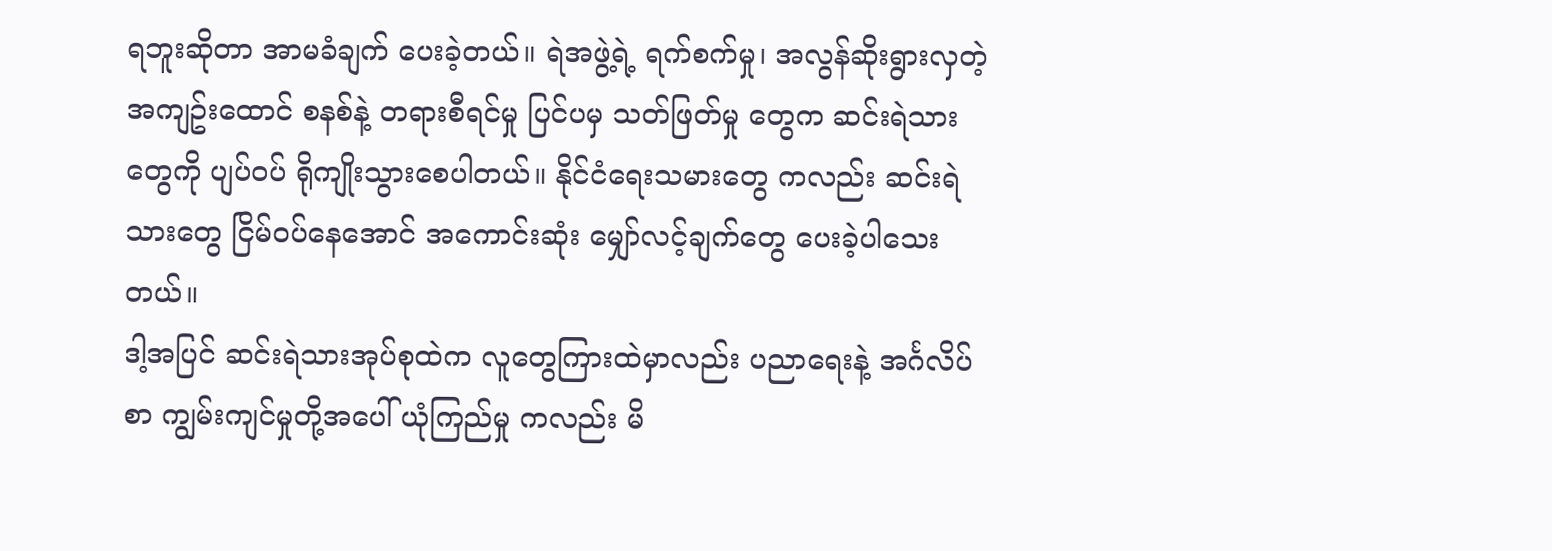ရဘူးဆိုတာ အာမခံချက် ပေးခဲ့တယ်။ ရဲအဖွဲ့ရဲ့ ရက်စက်မှု၊ အလွန်ဆိုးရွားလှတဲ့ အကျဥ်းထောင် စနစ်နဲ့ တရားစီရင်မှု ပြင်ပမှ သတ်ဖြတ်မှု တွေက ဆင်းရဲသားတွေကို ပျပ်ဝပ် ရိုကျိုးသွားစေပါတယ်။ နိုင်ငံရေးသမားတွေ ကလည်း ဆင်းရဲသားတွေ ငြိမ်ဝပ်နေအောင် အကောင်းဆုံး မျှော်လင့်ချက်တွေ ပေးခဲ့ပါသေးတယ်။
ဒါ့အပြင် ဆင်းရဲသားအုပ်စုထဲက လူတွေကြားထဲမှာလည်း ပညာရေးနဲ့ အင်္ဂလိပ်စာ ကျွမ်းကျင်မှုတို့အပေါ် ယုံကြည်မှု ကလည်း မိ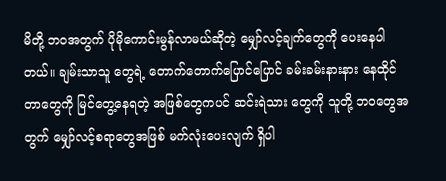မိတို့ ဘဝအတွက် ပိုမိုကောင်းမွန်လာမယ်ဆိုတဲ့ မျှော်လင့်ချက်တွေကို ပေးနေပါတယ်။ ချမ်းသာသူ တွေရဲ့ တောက်တောက်ပြောင်ပြောင် ခမ်းခမ်းနားနား နေထိုင်တာတွေကို မြင်တွေ့နေရတဲ့ အဖြစ်တွေကပင် ဆင်းရဲသား တွေကို သူတို့ ဘဝတွေအတွက် မျှော်လင့်စရာတွေအဖြစ် မက်လုံးပေးလျက် ရှိပါ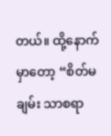တယ်။ ထို့နောက်မှာတော့ “စိတ်မချမ်း သာစရာ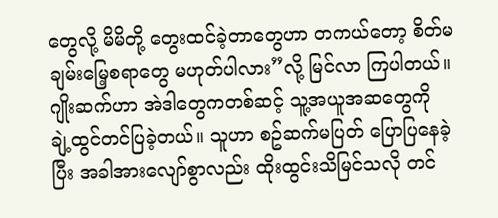တွေလို့ မိမိတို့ တွေးထင်ခဲ့တာတွေဟာ တကယ်တော့ စိတ်မချမ်းမြေ့စရာတွေ မဟုတ်ပါလား”လို့ မြင်လာ ကြပါတယ်။
ဂျိုးဆက်ဟာ အဲဒါတွေကတစ်ဆင့် သူ့အယူအဆတွေကို ချဲ့ထွင်တင်ပြခဲ့တယ်။ သူဟာ စဥ်ဆက်မပြတ် ပြောပြနေခဲ့ပြီး အခါအားလျော်စွာလည်း ထိုးထွင်းသိမြင်သလို တင်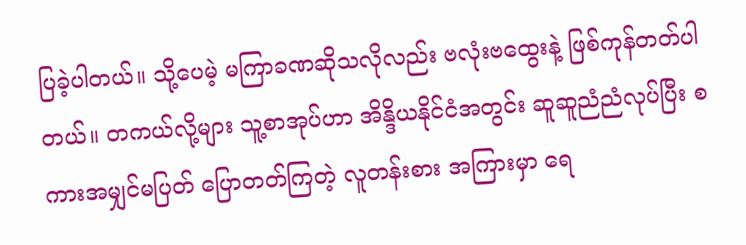ပြခဲ့ပါတယ်။ သို့ပေမဲ့ မကြာခဏဆိုသလိုလည်း ဗလုံးဗထွေးနဲ့ ဖြစ်ကုန်တတ်ပါတယ်။ တကယ်လို့များ သူ့စာအုပ်ဟာ အိန္ဒိယနိုင်ငံအတွင်း ဆူဆူညံညံလုပ်ပြီး စကားအမျှင်မပြတ် ပြောတတ်ကြတဲ့ လူတန်းစား အကြားမှာ ရေ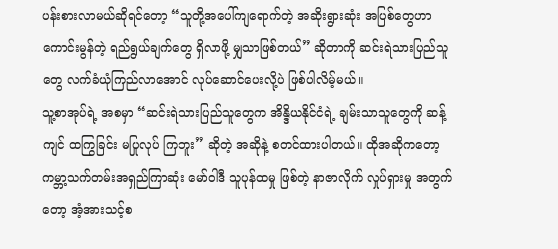ပန်းစားလာမယ်ဆိုရင်တော့ “သူတို့အပေါ်ကျရောက်တဲ့ အဆိုးရွားဆုံး အပြစ်တွေဟာ ကောင်းမွန်တဲ့ ရည်ရွယ်ချက်တွေ ရှိလာဖို့ မျှသာဖြစ်တယ်” ဆိုတာကို ဆင်းရဲသားပြည်သူတွေ လက်ခံယုံကြည်လာအောင် လုပ်ဆောင်ပေးလို့ပဲ ဖြစ်ပါလိမ့်မယ်။
သူ့စာအုပ်ရဲ့ အစမှာ “ဆင်းရဲသားပြည်သူတွေက အိန္ဒိယနိုင်ငံရဲ့ ချမ်းသာသူတွေကို ဆန့်ကျင် ထကြွခြင်း မပြုလုပ် ကြဘူး” ဆိုတဲ့ အဆိုနဲ့ စတင်ထားပါတယ်။ ထိုအဆိုကတော့ ကမ္ဘာ့သက်တမ်းအရှည်ကြာဆုံး မော်ဝါဒီ သူပုန်ထမှု ဖြစ်တဲ့ နာဇာလိုက် လှုပ်ရှားမှု အတွက်တော့ အံ့အားသင့်စ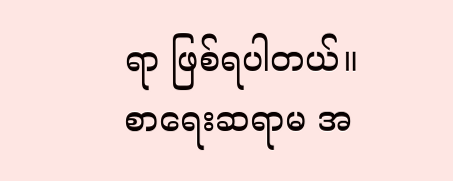ရာ ဖြစ်ရပါတယ်။
စာရေးဆရာမ အ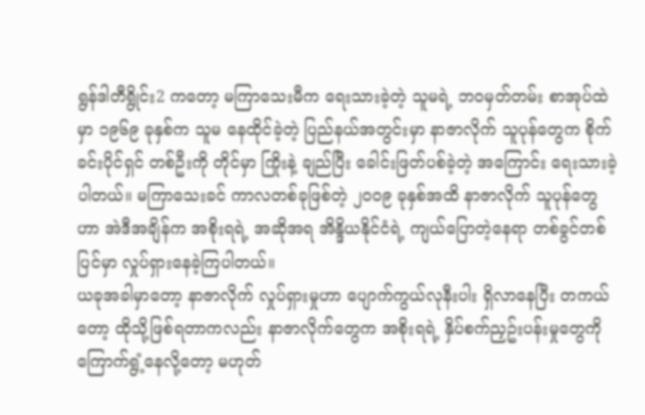ရွန်ဒါတီရွိုင်း2 ကတော့ မကြာသေးမီက ရေးသားခဲ့တဲ့ သူမရဲ့ ဘဝမှတ်တမ်း စာအုပ်ထဲမှာ ၁၉၆၉ ခုနှစ်က သူမ နေထိုင်ခဲ့တဲ့ ပြည်နယ်အတွင်းမှာ နာဇာလိုက် သူပုန်တွေက စိုက်ခင်းပိုင်ရှင် တစ်ဦးကို တိုင်မှာ ကြိုးနဲ့ ချည်ပြီး ခေါင်းဖြတ်ပစ်ခဲ့တဲ့ အကြောင်း ရေးသားခဲ့ပါတယ်။ မကြာသေးခင် ကာလတစ်ခုဖြစ်တဲ့ ၂၀၀၉ ခုနှစ်အထိ နာဇာလိုက် သူပုန်တွေဟာ အဲဒီအချိန်က အစိုးရရဲ့ အဆိုအရ အိန္ဒိယနိုင်ငံရဲ့ ကျယ်ပြောတဲ့နေရာ တစ်ခွင်တစ်ပြင်မှာ လှုပ်ရှားနေခဲ့ကြပါတယ်။
ယခုအခါမှာတော့ နာဇာလိုက် လှုပ်ရှားမှုဟာ ပျောက်ကွယ်လုနီးပါး ရှိလာနေပြီး တကယ်တော့ ထိုသို့ဖြစ်ရတာကလည်း နာဇာလိုက်တွေက အစိုးရရဲ့ နှိပ်စက်ညှဥ်းပန်းမှုတွေကို ကြောက်ရွံ့နေလို့တော့ မဟုတ်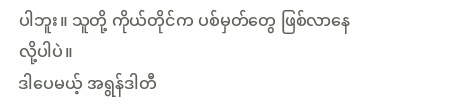ပါဘူး။ သူတို့ ကိုယ်တိုင်က ပစ်မှတ်တွေ ဖြစ်လာနေလို့ပါပဲ။
ဒါပေမယ့် အရွန်ဒါတီ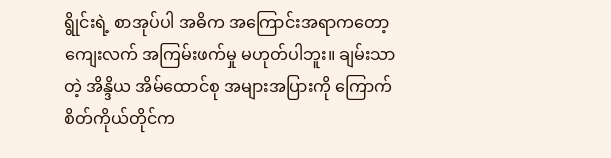ရွိုင်းရဲ့ စာအုပ်ပါ အဓိက အကြောင်းအရာကတော့ ကျေးလက် အကြမ်းဖက်မှု မဟုတ်ပါဘူး။ ချမ်းသာတဲ့ အိန္ဒိယ အိမ်ထောင်စု အများအပြားကို ကြောက်စိတ်ကိုယ်တိုင်က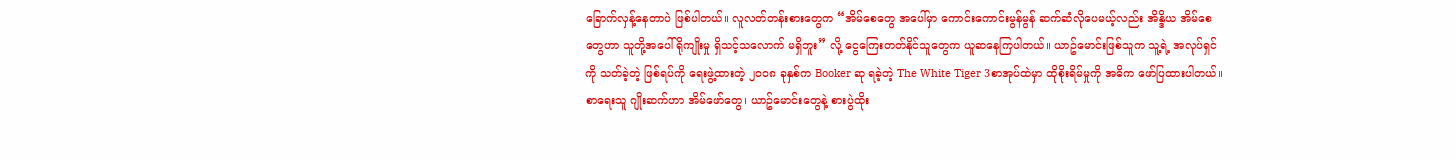ခြောက်လှန့်နေတာပဲ ဖြစ်ပါတယ်။ လူလတ်တန်းစားတွေက “အိမ်စေတွေ အပေါ်မှာ ကောင်းကောင်းမွန်မွန် ဆက်ဆံလိုပေမယ့်လည်း အိန္ဒိယ အိမ်စေ တွေဟာ သူတို့အပေါ် ရိုကျိုးမှု ရှိသင့်သလောက် မရှိဘူး” လို့ ငွေကြေးတတ်နိုင်သူတွေက ယူဆနေကြပါတယ်။ ယာဥ်မောင်းဖြစ်သူက သူ့ရဲ့ အလုပ်ရှင်ကို သတ်ခဲ့တဲ့ ဖြစ်ရပ်ကို ရေးဖွဲ့ထားတဲ့ ၂၀၀၈ ခုနှစ်က Booker ဆု ရခဲ့တဲ့ The White Tiger 3စာအုပ်ထဲမှာ ထိုစိုးရိမ်မှုကို အဓိက ဖော်ပြထားပါတယ်။
စာရေးသူ ဂျိုးဆက်ဟာ အိမ်ဖော်တွေ၊ ယာဥ်မောင်းတွေနဲ့ စားပွဲထိုး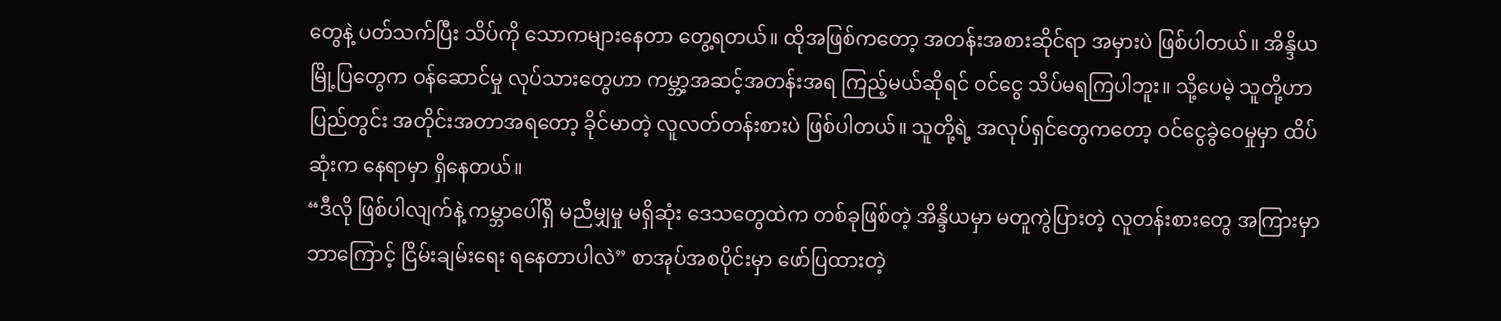တွေနဲ့ ပတ်သက်ပြီး သိပ်ကို သောကများနေတာ တွေ့ရတယ်။ ထိုအဖြစ်ကတော့ အတန်းအစားဆိုင်ရာ အမှားပဲ ဖြစ်ပါတယ်။ အိန္ဒိယ မြို့ပြတွေက ဝန်ဆောင်မှု လုပ်သားတွေဟာ ကမ္ဘာ့အဆင့်အတန်းအရ ကြည့်မယ်ဆိုရင် ဝင်ငွေ သိပ်မရကြပါဘူး။ သို့ပေမဲ့ သူတို့ဟာ ပြည်တွင်း အတိုင်းအတာအရတော့ ခိုင်မာတဲ့ လူလတ်တန်းစားပဲ ဖြစ်ပါတယ်။ သူတို့ရဲ့ အလုပ်ရှင်တွေကတော့ ဝင်ငွေခွဲဝေမှုမှာ ထိပ်ဆုံးက နေရာမှာ ရှိနေတယ်။
“ဒီလို ဖြစ်ပါလျက်နဲ့ ကမ္ဘာပေါ်ရှိ မညီမျှမှု မရှိဆုံး ဒေသတွေထဲက တစ်ခုဖြစ်တဲ့ အိန္ဒိယမှာ မတူကွဲပြားတဲ့ လူတန်းစားတွေ အကြားမှာ ဘာကြောင့် ငြိမ်းချမ်းရေး ရနေတာပါလဲ” စာအုပ်အစပိုင်းမှာ ဖော်ပြထားတဲ့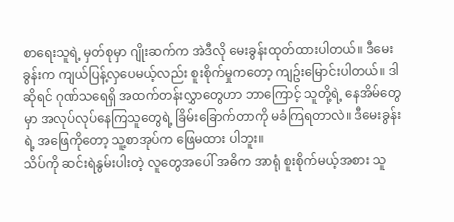စာရေးသူရဲ့ မှတ်စုမှာ ဂျိုးဆက်က အဲဒီလို မေးခွန်းထုတ်ထားပါတယ်။ ဒီမေးခွန်းက ကျယ်ပြန့်လှပေမယ့်လည်း စူးစိုက်မှုကတော့ ကျဥ်းမြောင်းပါတယ်။ ဒါဆိုရင် ဂုဏ်သရေရှိ အထက်တန်းလွှာတွေဟာ ဘာကြောင့် သူတို့ရဲ့ နေအိမ်တွေမှာ အလုပ်လုပ်နေကြသူတွေရဲ့ ခြိမ်းခြောက်တာကို မခံကြရတာလဲ။ ဒီမေးခွန်းရဲ့ အဖြေကိုတော့ သူ့စာအုပ်က ဖြေမထား ပါဘူး။
သိပ်ကို ဆင်းရဲနွမ်းပါးတဲ့ လူတွေအပေါ် အဓိက အာရုံ စူးစိုက်မယ့်အစား သူ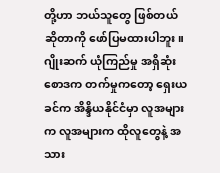တို့ဟာ ဘယ်သူတွေ ဖြစ်တယ် ဆိုတာကို ဖော်ပြမထားပါဘူး။ ဂျိုးဆက် ယုံကြည်မှု အရှိဆုံး စောဒက တက်မှုကတော့ ရှေးယခင်က အိန္ဒိယနိုင်ငံမှာ လူအများက လူအများက ထိုလူတွေနဲ့ အသား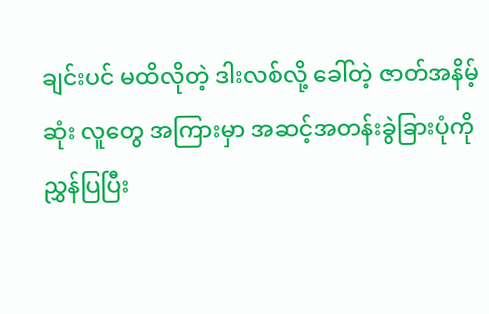ချင်းပင် မထိလိုတဲ့ ဒါးလစ်လို့ ခေါ်တဲ့ ဇာတ်အနိမ့်ဆုံး လူတွေ အကြားမှာ အဆင့်အတန်းခွဲခြားပုံကို ညွှန်ပြပြီး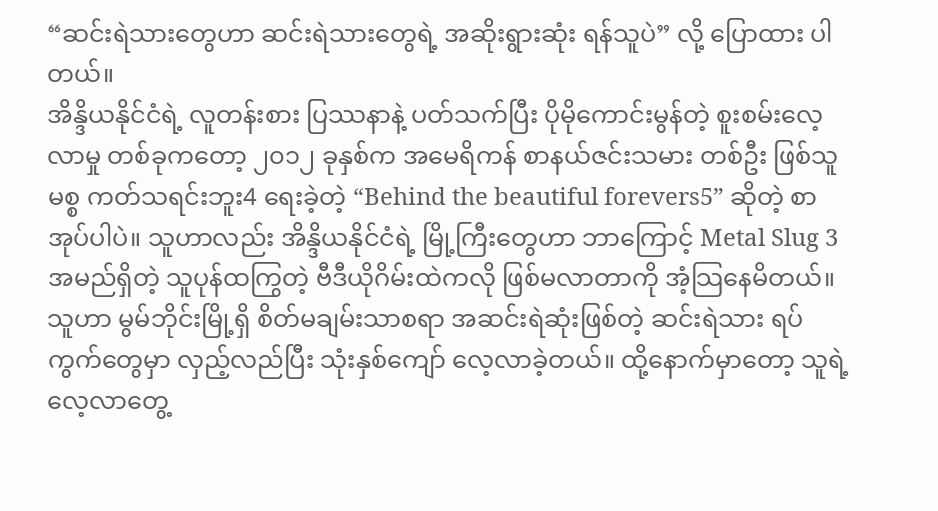“ဆင်းရဲသားတွေဟာ ဆင်းရဲသားတွေရဲ့ အဆိုးရွားဆုံး ရန်သူပဲ” လို့ ပြောထား ပါတယ်။
အိန္ဒိယနိုင်ငံရဲ့ လူတန်းစား ပြဿနာနဲ့ ပတ်သက်ပြီး ပိုမိုကောင်းမွန်တဲ့ စူးစမ်းလေ့လာမှု တစ်ခုကတော့ ၂၀၁၂ ခုနှစ်က အမေရိကန် စာနယ်ဇင်းသမား တစ်ဦး ဖြစ်သူ မစ္စ ကတ်သရင်းဘူး4 ရေးခဲ့တဲ့ “Behind the beautiful forevers5” ဆိုတဲ့ စာအုပ်ပါပဲ။ သူဟာလည်း အိန္ဒိယနိုင်ငံရဲ့ မြို့ကြီးတွေဟာ ဘာကြောင့် Metal Slug 3 အမည်ရှိတဲ့ သူပုန်ထကြွတဲ့ ဗီဒီယိုဂိမ်းထဲကလို ဖြစ်မလာတာကို အံ့သြနေမိတယ်။ သူဟာ မွမ်ဘိုင်းမြို့ရှိ စိတ်မချမ်းသာစရာ အဆင်းရဲဆုံးဖြစ်တဲ့ ဆင်းရဲသား ရပ်ကွက်တွေမှာ လှည့်လည်ပြီး သုံးနှစ်ကျော် လေ့လာခဲ့တယ်။ ထို့နောက်မှာတော့ သူရဲ့ လေ့လာတွေ့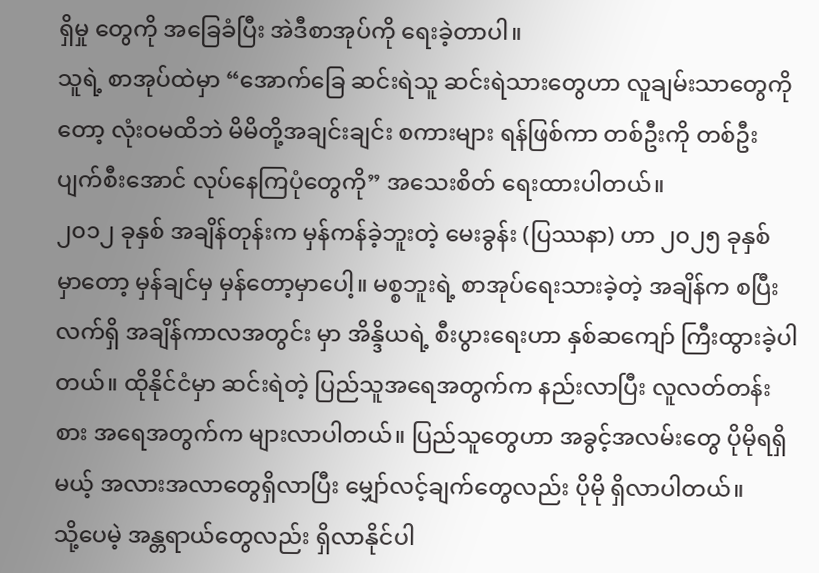ရှိမှု တွေကို အခြေခံပြီး အဲဒီစာအုပ်ကို ရေးခဲ့တာပါ။
သူရဲ့ စာအုပ်ထဲမှာ “အောက်ခြေ ဆင်းရဲသူ ဆင်းရဲသားတွေဟာ လူချမ်းသာတွေကိုတော့ လုံးဝမထိဘဲ မိမိတို့အချင်းချင်း စကားများ ရန်ဖြစ်ကာ တစ်ဦးကို တစ်ဦး ပျက်စီးအောင် လုပ်နေကြပုံတွေကို” အသေးစိတ် ရေးထားပါတယ်။
၂၀၁၂ ခုနှစ် အချိန်တုန်းက မှန်ကန်ခဲ့ဘူးတဲ့ မေးခွန်း (ပြဿနာ) ဟာ ၂၀၂၅ ခုနှစ် မှာတော့ မှန်ချင်မှ မှန်တော့မှာပေါ့။ မစ္စဘူးရဲ့ စာအုပ်ရေးသားခဲ့တဲ့ အချိန်က စပြီး လက်ရှိ အချိန်ကာလအတွင်း မှာ အိန္ဒိယရဲ့ စီးပွားရေးဟာ နှစ်ဆကျော် ကြီးထွားခဲ့ပါတယ်။ ထိုနိုင်ငံမှာ ဆင်းရဲတဲ့ ပြည်သူအရေအတွက်က နည်းလာပြီး လူလတ်တန်းစား အရေအတွက်က များလာပါတယ်။ ပြည်သူတွေဟာ အခွင့်အလမ်းတွေ ပိုမိုရရှိမယ့် အလားအလာတွေရှိလာပြီး မျှော်လင့်ချက်တွေလည်း ပိုမို ရှိလာပါတယ်။
သို့ပေမဲ့ အန္တရာယ်တွေလည်း ရှိလာနိုင်ပါ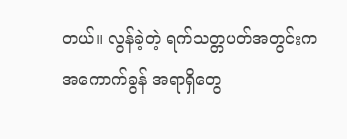တယ်။ လွန်ခဲ့တဲ့ ရက်သတ္တပတ်အတွင်းက အကောက်ခွန် အရာရှိတွေ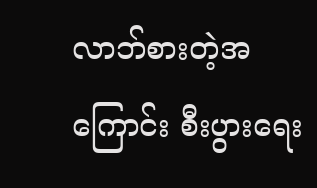လာဘ်စားတဲ့အကြောင်း စီးပွားရေး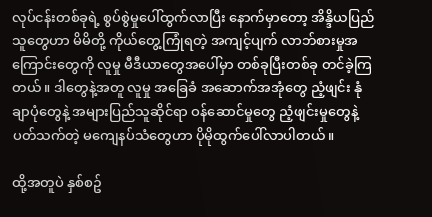လုပ်ငန်းတစ်ခုရဲ့ စွပ်စွဲမှုပေါ်ထွက်လာပြီး နောက်မှာတော့ အိန္ဒိယပြည်သူတွေဟာ မိမိတို့ ကိုယ်တွေ့ကြုံရတဲ့ အကျင့်ပျက် လာဘ်စားမှုအကြောင်းတွေကို လူမှု မီဒီယာတွေအပေါ်မှာ တစ်ခုပြီးတစ်ခု တင်ခဲ့ကြတယ်။ ဒါတွေနဲ့အတူ လူမှု အခြေခံ အဆောက်အအုံတွေ ညံ့ဖျင်း နုံချာပုံတွေနဲ့ အများပြည်သူဆိုင်ရာ ဝန်ဆောင်မှုတွေ ညံ့ဖျင်းမှုတွေနဲ့ ပတ်သက်တဲ့ မကျေနပ်သံတွေဟာ ပိုမိုထွက်ပေါ်လာပါတယ်။

ထို့အတူပဲ နှစ်စဥ်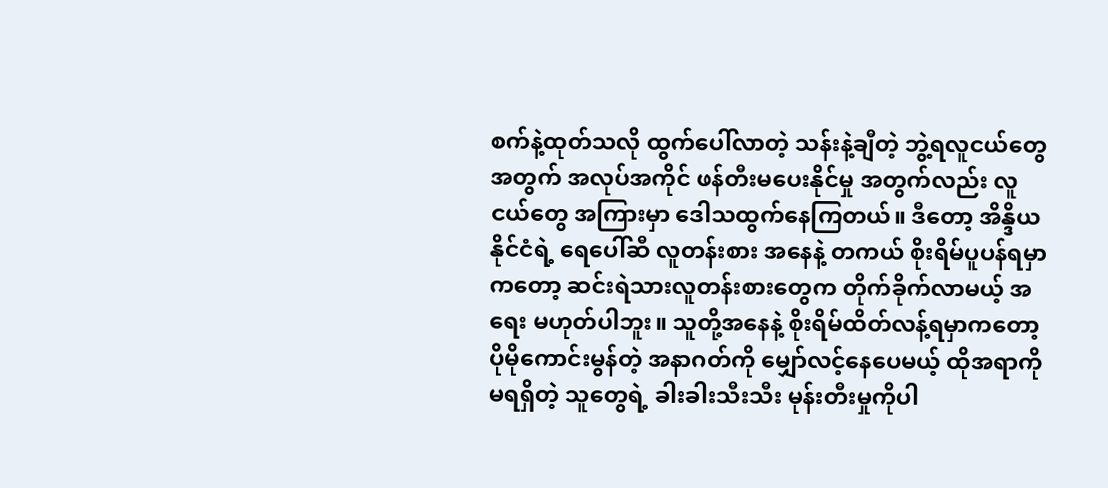စက်နဲ့ထုတ်သလို ထွက်ပေါ်လာတဲ့ သန်းနဲ့ချီတဲ့ ဘွဲ့ရလူငယ်တွေအတွက် အလုပ်အကိုင် ဖန်တီးမပေးနိုင်မှု အတွက်လည်း လူငယ်တွေ အကြားမှာ ဒေါသထွက်နေကြတယ်။ ဒီတော့ အိန္ဒိယနိုင်ငံရဲ့ ရေပေါ်ဆီ လူတန်းစား အနေနဲ့ တကယ် စိုးရိမ်ပူပန်ရမှာကတော့ ဆင်းရဲသားလူတန်းစားတွေက တိုက်ခိုက်လာမယ့် အရေး မဟုတ်ပါဘူး။ သူတို့အနေနဲ့ စိုးရိမ်ထိတ်လန့်ရမှာကတော့ ပိုမိုကောင်းမွန်တဲ့ အနာဂတ်ကို မျှော်လင့်နေပေမယ့် ထိုအရာကို မရရှိတဲ့ သူတွေရဲ့ ခါးခါးသီးသီး မုန်းတီးမှုကိုပါ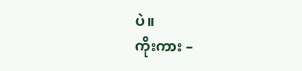ပဲ။
ကိုးကား –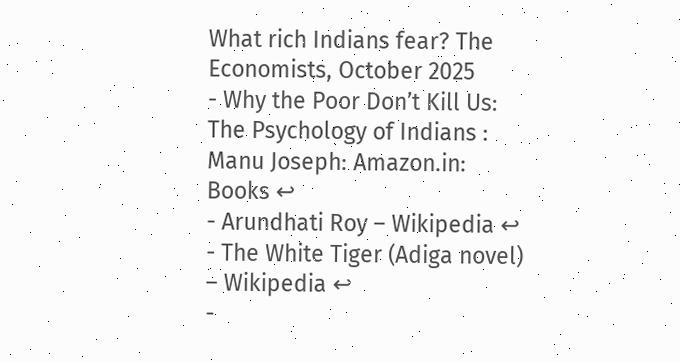What rich Indians fear? The Economists, October 2025
- Why the Poor Don’t Kill Us: The Psychology of Indians : Manu Joseph: Amazon.in: Books ↩
- Arundhati Roy – Wikipedia ↩
- The White Tiger (Adiga novel) – Wikipedia ↩
-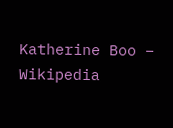Katherine Boo – Wikipedia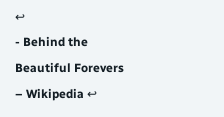↩
- Behind the Beautiful Forevers – Wikipedia ↩